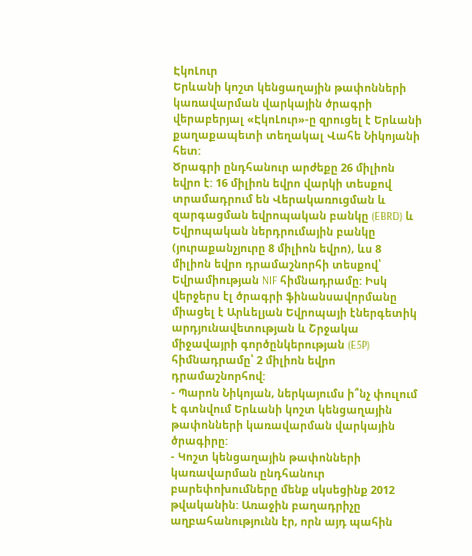ԷկոԼուր
Երևանի կոշտ կենցաղային թափոնների կառավարման վարկային ծրագրի վերաբերյալ «ԷկոԼուր»-ը զրուցել է Երևանի քաղաքապետի տեղակալ Վահե Նիկոյանի հետ:
Ծրագրի ընդհանուր արժեքը 26 միլիոն եվրո է: 16 միլիոն եվրո վարկի տեսքով տրամադրում են Վերակառուցման և զարգացման եվրոպական բանկը (EBRD) և Եվրոպական ներդրումային բանկը (յուրաքանչյուրը 8 միլիոն եվրո), ևս 8 միլիոն եվրո դրամաշնորհի տեսքով՝ Եվրամիության NIF հիմնադրամը: Իսկ վերջերս էլ ծրագրի ֆինանսավորմանը միացել է Արևելյան Եվրոպայի էներգետիկ արդյունավետության և Շրջակա միջավայրի գործընկերության (E5P) հիմնադրամը՝ 2 միլիոն եվրո դրամաշնորհով:
- Պարոն Նիկոյան, ներկայումս ի՞նչ փուլում է գտնվում Երևանի կոշտ կենցաղային թափոնների կառավարման վարկային ծրագիրը:
- Կոշտ կենցաղային թափոնների կառավարման ընդհանուր բարեփոխումները մենք սկսեցինք 2012 թվականին: Առաջին բաղադրիչը աղբահանությունն էր, որն այդ պահին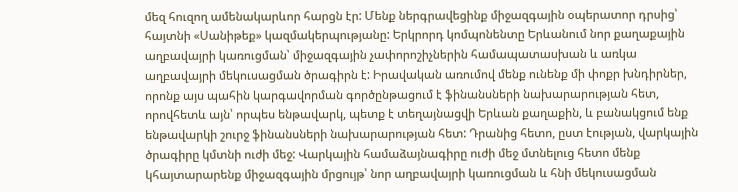մեզ հուզող ամենակարևոր հարցն էր: Մենք ներգրավեցինք միջազգային օպերատոր դրսից՝ հայտնի «Սանիթեք» կազմակերպությանը: Երկրորդ կոմպոնենտը Երևանում նոր քաղաքային աղբավայրի կառուցման՝ միջազգային չափորոշիչներին համապատասխան և առկա աղբավայրի մեկուսացման ծրագիրն է: Իրավական առումով մենք ունենք մի փոքր խնդիրներ, որոնք այս պահին կարգավորման գործընթացում է ֆինանսների նախարարության հետ, որովհետև այն՝ որպես ենթավարկ, պետք է տեղայնացվի Երևան քաղաքին, և բանակցում ենք ենթավարկի շուրջ ֆինանսների նախարարության հետ: Դրանից հետո, ըստ էության, վարկային ծրագիրը կմտնի ուժի մեջ: Վարկային համաձայնագիրը ուժի մեջ մտնելուց հետո մենք կհայտարարենք միջազգային մրցույթ՝ նոր աղբավայրի կառուցման և հնի մեկուսացման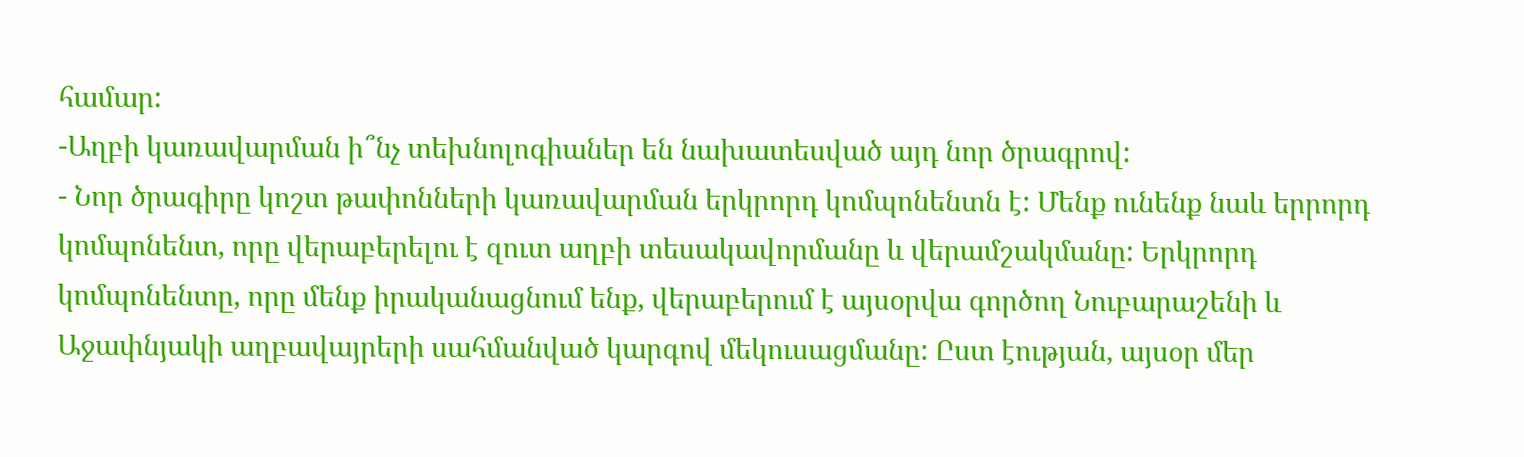համար:
-Աղբի կառավարման ի՞նչ տեխնոլոգիաներ են նախատեսված այդ նոր ծրագրով:
- Նոր ծրագիրը կոշտ թափոնների կառավարման երկրորդ կոմպոնենտն է: Մենք ունենք նաև երրորդ կոմպոնենտ, որը վերաբերելու է զուտ աղբի տեսակավորմանը և վերամշակմանը: Երկրորդ կոմպոնենտը, որը մենք իրականացնում ենք, վերաբերում է այսօրվա գործող Նուբարաշենի և Աջափնյակի աղբավայրերի սահմանված կարգով մեկուսացմանը: Ըստ էության, այսօր մեր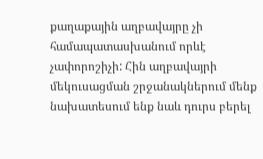քաղաքային աղբավայրը չի համապատասխանում որևէ չափորոշիչի: Հին աղբավայրի մեկուսացման շրջանակներում մենք նախատեսում ենք նաև դուրս բերել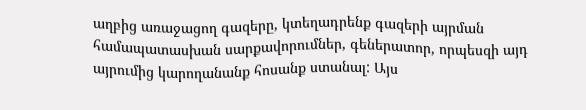աղբից առաջացող գազերը, կտեղադրենք գազերի այրման համապատասխան սարքավորումներ, գեներատոր, որպեսզի այդ այրումից կարողանանք հոսանք ստանալ: Այս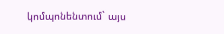կոմպոնենտում` այս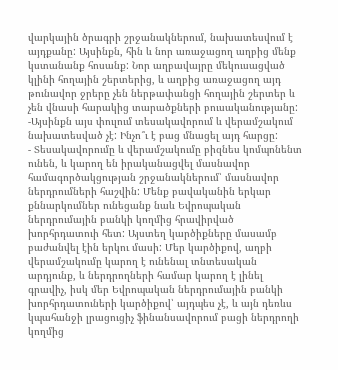վարկային ծրագրի շրջանակներում, նախատեսվում է այդքանը: Այսինքն, հին և նոր առաջացող աղբից մենք կստանանք հոսանք: Նոր աղբավայրը մեկուսացված կլինի հողային շերտերից, և աղբից առաջացող այդ թունավոր ջրերը չեն ներթափանցի հողային շերտեր և չեն վնասի հարակից տարածքների բուսականությանը:
-Այսինքն այս փուլում տեսակավորում և վերամշակում նախատեսված չէ: Ինչո՞ւ է բաց մնացել այդ հարցը:
- Տեսակավորումը և վերամշակումը բիզնես կոմպոնենտ ունեն, և կարող են իրականացվել մասնավոր համագործակցության շրջանակներում՝ մասնավոր ներդրումների հաշվին: Մենք բավականին երկար քննարկումներ ունեցանք նաև Եվրոպական ներդրումային բանկի կողմից հրավիրված խորհրդատուի հետ: Այստեղ կարծիքները մասամբ բաժանվել էին երկու մասի: Մեր կարծիքով, աղբի վերամշակումը կարող է ունենալ տնտեսական արդյունք, և ներդրողների համար կարող է լինել գրավիչ, իսկ մեր Եվրոպական ներդրումային բանկի խորհրդատուների կարծիքով՝ այդպես չէ, և այն դեռևս կպահանջի լրացուցիչ ֆինանսավորում բացի ներդրողի կողմից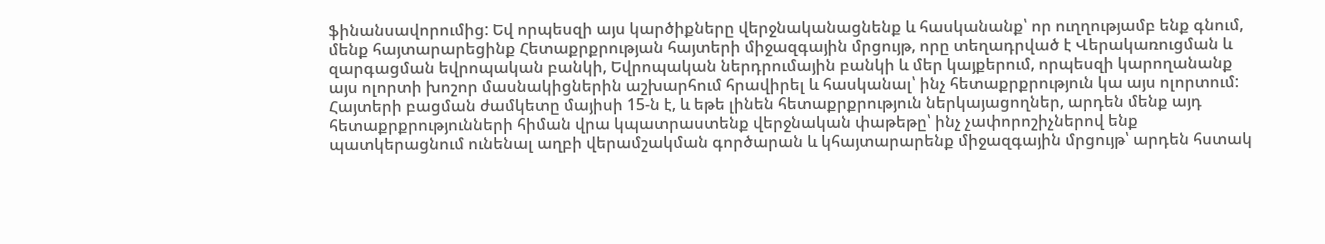ֆինանսավորումից: Եվ որպեսզի այս կարծիքները վերջնականացնենք և հասկանանք՝ որ ուղղությամբ ենք գնում, մենք հայտարարեցինք Հետաքրքրության հայտերի միջազգային մրցույթ, որը տեղադրված է Վերակառուցման և զարգացման եվրոպական բանկի, Եվրոպական ներդրումային բանկի և մեր կայքերում, որպեսզի կարողանանք այս ոլորտի խոշոր մասնակիցներին աշխարհում հրավիրել և հասկանալ՝ ինչ հետաքրքրություն կա այս ոլորտում: Հայտերի բացման ժամկետը մայիսի 15-ն է, և եթե լինեն հետաքրքրություն ներկայացողներ, արդեն մենք այդ հետաքրքրությունների հիման վրա կպատրաստենք վերջնական փաթեթը՝ ինչ չափորոշիչներով ենք պատկերացնում ունենալ աղբի վերամշակման գործարան և կհայտարարենք միջազգային մրցույթ՝ արդեն հստակ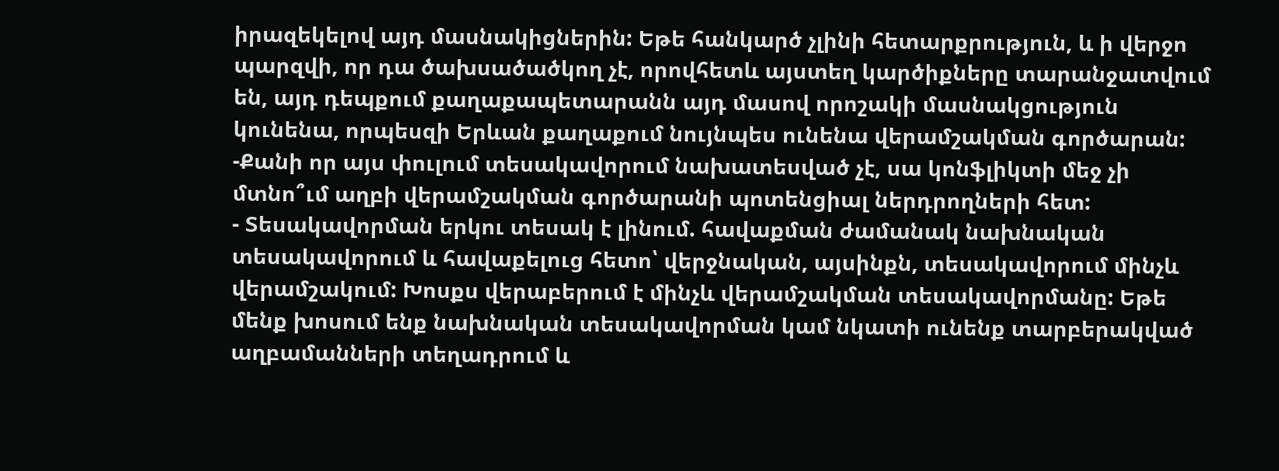իրազեկելով այդ մասնակիցներին: Եթե հանկարծ չլինի հետարքրություն, և ի վերջո պարզվի, որ դա ծախսածածկող չէ, որովհետև այստեղ կարծիքները տարանջատվում են, այդ դեպքում քաղաքապետարանն այդ մասով որոշակի մասնակցություն կունենա, որպեսզի Երևան քաղաքում նույնպես ունենա վերամշակման գործարան:
-Քանի որ այս փուլում տեսակավորում նախատեսված չէ, սա կոնֆլիկտի մեջ չի մտնո՞ւմ աղբի վերամշակման գործարանի պոտենցիալ ներդրողների հետ:
- Տեսակավորման երկու տեսակ է լինում. հավաքման ժամանակ նախնական տեսակավորում և հավաքելուց հետո՝ վերջնական, այսինքն, տեսակավորում մինչև վերամշակում: Խոսքս վերաբերում է մինչև վերամշակման տեսակավորմանը: Եթե մենք խոսում ենք նախնական տեսակավորման կամ նկատի ունենք տարբերակված աղբամանների տեղադրում և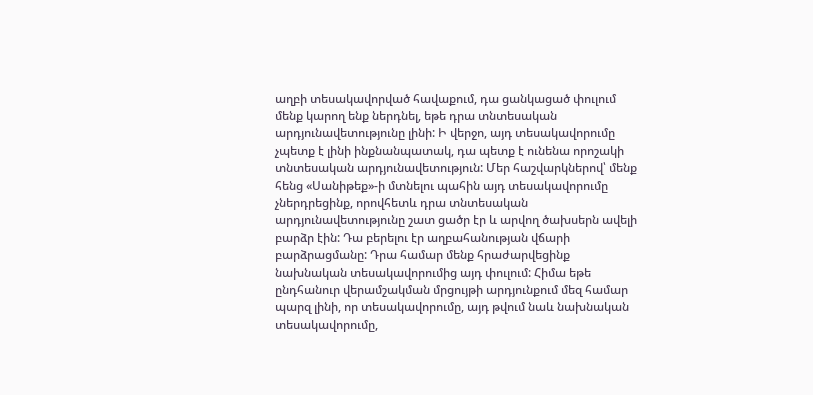աղբի տեսակավորված հավաքում, դա ցանկացած փուլում մենք կարող ենք ներդնել, եթե դրա տնտեսական արդյունավետությունը լինի: Ի վերջո, այդ տեսակավորումը չպետք է լինի ինքնանպատակ, դա պետք է ունենա որոշակի տնտեսական արդյունավետություն: Մեր հաշվարկներով՝ մենք հենց «Սանիթեք»-ի մտնելու պահին այդ տեսակավորումը չներդրեցինք, որովհետև դրա տնտեսական արդյունավետությունը շատ ցածր էր և արվող ծախսերն ավելի բարձր էին: Դա բերելու էր աղբահանության վճարի բարձրացմանը: Դրա համար մենք հրաժարվեցինք նախնական տեսակավորումից այդ փուլում: Հիմա եթե ընդհանուր վերամշակման մրցույթի արդյունքում մեզ համար պարզ լինի, որ տեսակավորումը, այդ թվում նաև նախնական տեսակավորումը,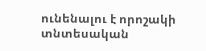ունենալու է որոշակի տնտեսական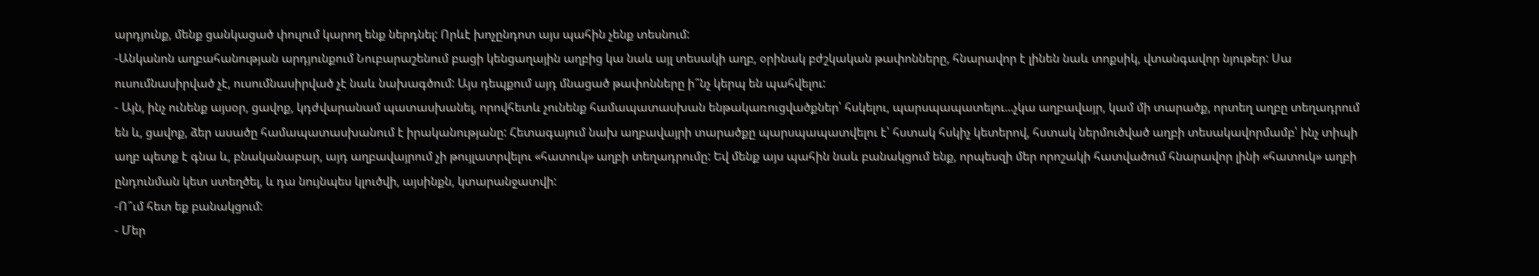արդյունք, մենք ցանկացած փուլում կարող ենք ներդնել: Որևէ խոչընդոտ այս պահին չենք տեսնում:
-Անկանոն աղբահանության արդյունքում Նուբարաշենում բացի կենցաղային աղբից կա նաև այլ տեսակի աղբ, օրինակ բժշկական թափոնները, հնարավոր է լինեն նաև տոքսիկ, վտանգավոր նյութեր: Սա ուսումնասիրված չէ, ուսումնասիրված չէ նաև նախագծում: Այս դեպքում այդ մնացած թափոնները ի՞նչ կերպ են պահվելու:
- Այն, ինչ ունենք այսօր, ցավոք, կդժվարանամ պատասխանել, որովհետև չունենք համապատասխան ենթակառուցվածքներ՝ հսկելու, պարսպապատելու...չկա աղբավայր, կամ մի տարածք, որտեղ աղբը տեղադրում են և, ցավոք, ձեր ասածը համապատասխանում է իրականությանը: Հետագայում նախ աղբավայրի տարածքը պարսպապատվելու է՝ հստակ հսկիչ կետերով, հստակ ներմուծված աղբի տեսակավորմամբ՝ ինչ տիպի աղբ պետք է գնա և, բնականաբար, այդ աղբավայրում չի թույլատրվելու «հատուկ» աղբի տեղադրումը: Եվ մենք այս պահին նաև բանակցում ենք, որպեսզի մեր որոշակի հատվածում հնարավոր լինի «հատուկ» աղբի ընդունման կետ ստեղծել, և դա նույնպես կլուծվի, այսինքն, կտարանջատվի:
-Ո՞ւմ հետ եք բանակցում:
- Մեր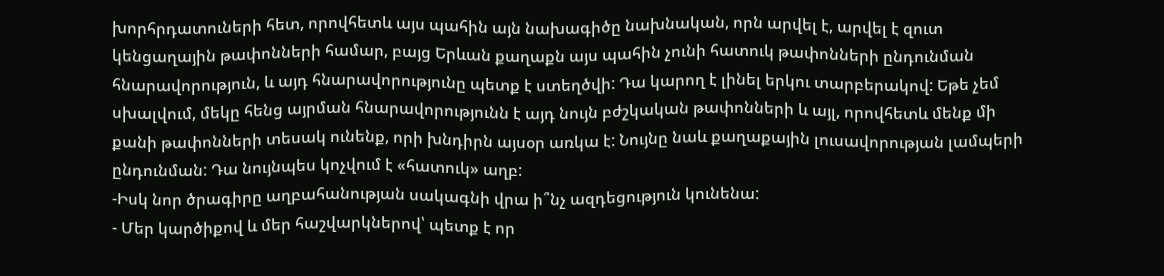խորհրդատուների հետ, որովհետև այս պահին այն նախագիծը նախնական, որն արվել է, արվել է զուտ կենցաղային թափոնների համար, բայց Երևան քաղաքն այս պահին չունի հատուկ թափոնների ընդունման հնարավորություն, և այդ հնարավորությունը պետք է ստեղծվի: Դա կարող է լինել երկու տարբերակով: Եթե չեմ սխալվում, մեկը հենց այրման հնարավորությունն է այդ նույն բժշկական թափոնների և այլ, որովհետև մենք մի քանի թափոնների տեսակ ունենք, որի խնդիրն այսօր առկա է: Նույնը նաև քաղաքային լուսավորության լամպերի ընդունման: Դա նույնպես կոչվում է «հատուկ» աղբ:
-Իսկ նոր ծրագիրը աղբահանության սակագնի վրա ի՞նչ ազդեցություն կունենա:
- Մեր կարծիքով և մեր հաշվարկներով՝ պետք է որ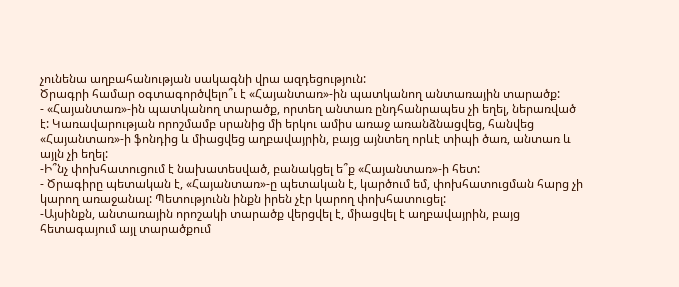չունենա աղբահանության սակագնի վրա ազդեցություն:
Ծրագրի համար օգտագործվելո՞ւ է «Հայանտառ»-ին պատկանող անտառային տարածք:
- «Հայանտառ»-ին պատկանող տարածք, որտեղ անտառ ընդհանրապես չի եղել, ներառված է: Կառավարության որոշմամբ սրանից մի երկու ամիս առաջ առանձնացվեց, հանվեց «Հայանտառ»-ի ֆոնդից և միացվեց աղբավայրին, բայց այնտեղ որևէ տիպի ծառ, անտառ և այլն չի եղել:
-Ի՞նչ փոխհատուցում է նախատեսված, բանակցել ե՞ք «Հայանտառ»-ի հետ:
- Ծրագիրը պետական է, «Հայանտառ»-ը պետական է, կարծում եմ, փոխհատուցման հարց չի կարող առաջանալ: Պետությունն ինքն իրեն չէր կարող փոխհատուցել:
-Այսինքն, անտառային որոշակի տարածք վերցվել է, միացվել է աղբավայրին, բայց հետագայում այլ տարածքում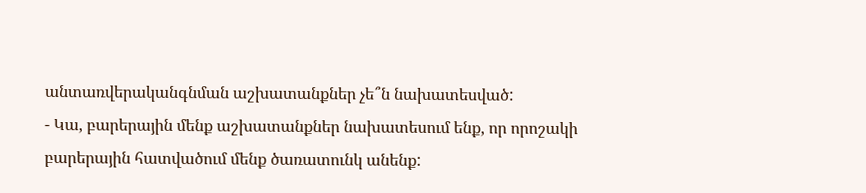անտառվերականգնման աշխատանքներ չե՞ն նախատեսված:
- Կա, բարերային մենք աշխատանքներ նախատեսում ենք, որ որոշակի բարերային հատվածում մենք ծառատունկ անենք: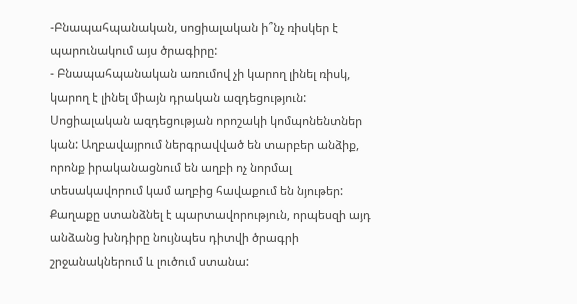-Բնապահպանական, սոցիալական ի՞նչ ռիսկեր է պարունակում այս ծրագիրը:
- Բնապահպանական առումով չի կարող լինել ռիսկ, կարող է լինել միայն դրական ազդեցություն: Սոցիալական ազդեցության որոշակի կոմպոնենտներ կան: Աղբավայրում ներգրավված են տարբեր անձիք, որոնք իրականացնում են աղբի ոչ նորմալ տեսակավորում կամ աղբից հավաքում են նյութեր: Քաղաքը ստանձնել է պարտավորություն, որպեսզի այդ անձանց խնդիրը նույնպես դիտվի ծրագրի շրջանակներում և լուծում ստանա: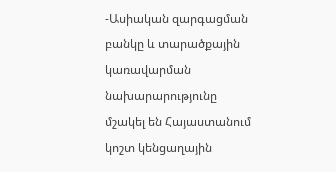-Ասիական զարգացման բանկը և տարածքային կառավարման նախարարությունը մշակել են Հայաստանում կոշտ կենցաղային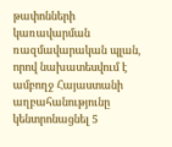թափոնների կառավարման ռազմավարական պլան, որով նախատեսվում է ամբողջ Հայաստանի աղբահանությունը կենտրոնացնել 5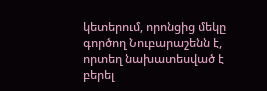կետերում, որոնցից մեկը գործող Նուբարաշենն է, որտեղ նախատեսված է բերել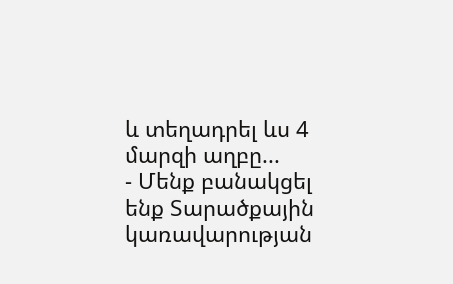և տեղադրել ևս 4 մարզի աղբը...
- Մենք բանակցել ենք Տարածքային կառավարության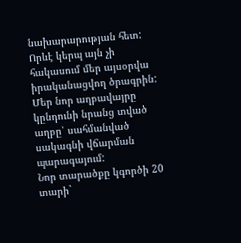նախարարության հետ: Որևէ կերպ այն չի հակասում մեր այսօրվա իրականացվող ծրագրին: Մեր նոր աղբավայրը կընդունի նրանց տված աղբը՝ սահմանված սակագնի վճարման պարագայում:
Նոր տարածքը կգործի 20 տարի`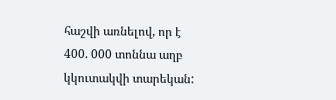հաշվի առնելով, որ է 400. 000 տոննա աղբ կկուտակվի տարեկան: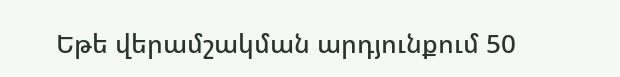Եթե վերամշակման արդյունքում 50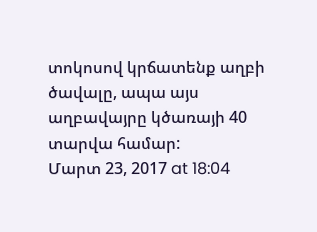տոկոսով կրճատենք աղբի ծավալը, ապա այս աղբավայրը կծառայի 40 տարվա համար:
Մարտ 23, 2017 at 18:04